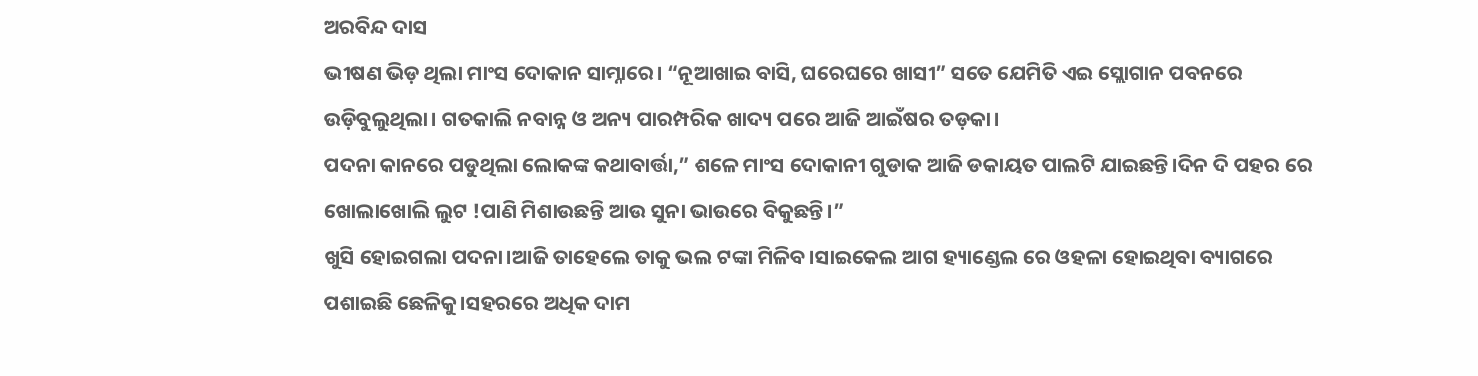ଅରବିନ୍ଦ ଦାସ
ଭୀଷଣ ଭିଡ଼ ଥିଲା ମାଂସ ଦୋକାନ ସାମ୍ନାରେ। “ନୂଆଖାଇ ବାସି, ଘରେଘରେ ଖାସୀ” ସତେ ଯେମିତି ଏଇ ସ୍ଲୋଗାନ ପବନରେ ଉଡ଼ିବୁଲୁଥିଲା। ଗତକାଲି ନବାନ୍ନ ଓ ଅନ୍ୟ ପାରମ୍ପରିକ ଖାଦ୍ୟ ପରେ ଆଜି ଆଇଁଷର ତଡ଼କା।
ପଦନା କାନରେ ପଡୁଥିଲା ଲୋକଙ୍କ କଥାବାର୍ତ୍ତା,” ଶଳେ ମାଂସ ଦୋକାନୀ ଗୁଡାକ ଆଜି ଡକାୟତ ପାଲଟି ଯାଇଛନ୍ତି।ଦିନ ଦି ପହର ରେ ଖୋଲାଖୋଲି ଲୁଟ !ପାଣି ମିଶାଉଛନ୍ତି ଆଉ ସୁନା ଭାଉରେ ବିକୁଛନ୍ତି।”
ଖୁସି ହୋଇଗଲା ପଦନା।ଆଜି ତାହେଲେ ତାକୁ ଭଲ ଟଙ୍କା ମିଳିବ।ସାଇକେଲ ଆଗ ହ୍ୟାଣ୍ଡେଲ ରେ ଓହଳା ହୋଇଥିବା ବ୍ୟାଗରେ ପଶାଇଛି ଛେଳିକୁ।ସହରରେ ଅଧିକ ଦାମ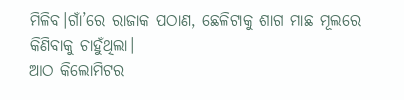ମିଳିବ।ଗାଁ’ରେ ରାଜାକ ପଠାଣ, ଛେଳିଟାକୁ ଶାଗ ମାଛ ମୂଲରେ କିଣିବାକୁ ଚାହୁଁଥିଲା।
ଆଠ କିଲୋମିଟର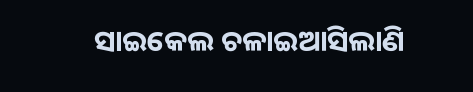ସାଇକେଲ ଚଳାଇଆସିଲାଣି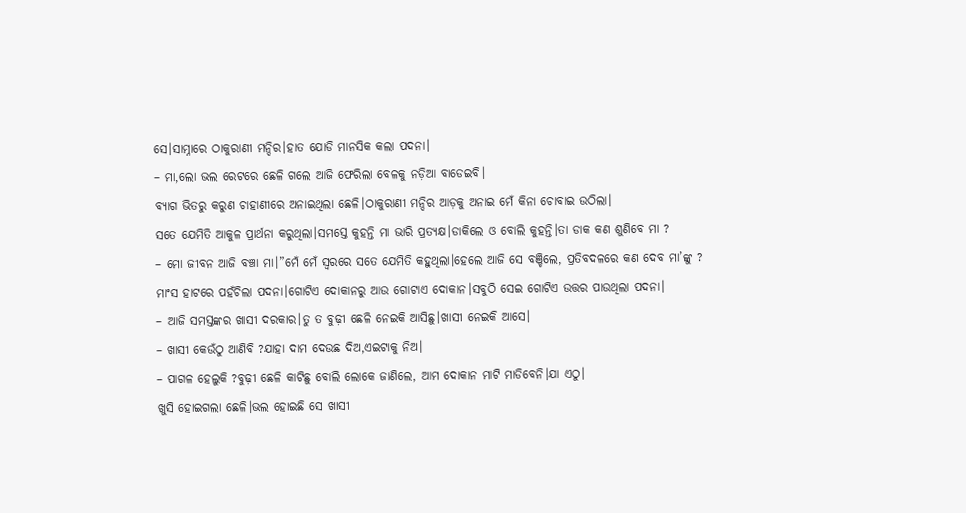ସେ।ସାମ୍ନାରେ ଠାକୁରାଣୀ ମନ୍ଦିର।ହାତ ଯୋଡି ମାନସିକ କଲା ପଦନା।
– ମା,ଲୋ ଭଲ ରେଟରେ ଛେଳି ଗଲେ ଆଜି ଫେରିଲା ବେଳକୁ ନଡ଼ିଆ ବାଡେଇବି।
ବ୍ୟାଗ ଭିତରୁ କରୁଣ ଚାହାଣୀରେ ଅନାଇଥିଲା ଛେଳି।ଠାକୁରାଣୀ ମନ୍ଦିର ଆଡ଼କୁ ଅନାଇ ମେଁ କିନା ଚୋବାଇ ଉଠିଲା।
ସତେ ଯେମିତି ଆକୁଳ ପ୍ରାର୍ଥନା କରୁଥିଲା।ସମସ୍ତେ କୁହନ୍ତି ମା ଭାରି ପ୍ରତ୍ୟକ୍ଷ।ଡାକିଲେ ଓ ବୋଲି କୁହନ୍ତି।ତା ଡାକ କଣ ଶୁଣିବେ ମା ?
– ମୋ ଜୀବନ ଆଜି ବଞ୍ଚା ମା।”ମେଁ ମେଁ ସ୍ୱରରେ ସତେ ଯେମିତି କହୁଥିଲା।ହେଲେ ଆଜି ସେ ବଞ୍ଚିଲେ, ପ୍ରତିବଦଳରେ କଣ ଦେବ ମା’ଙ୍କୁ ?
ମାଂସ ହାଟରେ ପହଁଚିଲା ପଦନା।ଗୋଟିଏ ଦୋକାନରୁ ଆଉ ଗୋଟାଏ ଦୋକାନ।ସବୁଠି ସେଇ ଗୋଟିଏ ଉତ୍ତର ପାଉଥିଲା ପଦନା।
– ଆଜି ସମସ୍ତଙ୍କର ଖାସୀ ଦରକାର।ତୁ ତ ବୁଢ଼ୀ ଛେଳି ନେଇକି ଆସିଛୁ।ଖାସୀ ନେଇକି ଆସେ।
– ଖାସୀ କେଉଁଠୁ ଆଣିବି ?ଯାହା ଦାମ ଦେଉଛ ଦିଅ,ଏଇଟାକୁ ନିଅ।
– ପାଗଳ ହେଲୁକି ?ବୁଢ଼ୀ ଛେଳି କାଟିଛୁ ବୋଲି ଲୋକେ ଜାଣିଲେ, ଆମ ଦୋକାନ ମାଟି ମାଡିବେନି।ଯା ଏଠୁ।
ଖୁସି ହୋଇଗଲା ଛେଳି।ଭଲ ହୋଇଛି ସେ ଖାସୀ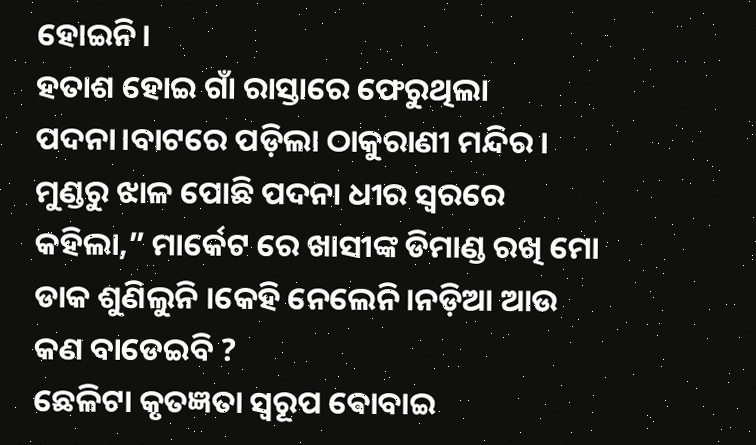ହୋଇନି।
ହତାଶ ହୋଇ ଗାଁ ରାସ୍ତାରେ ଫେରୁଥିଲା ପଦନା।ବାଟରେ ପଡ଼ିଲା ଠାକୁରାଣୀ ମନ୍ଦିର।
ମୁଣ୍ଡରୁ ଝାଳ ପୋଛି ପଦନା ଧୀର ସ୍ୱରରେ କହିଲା,” ମାର୍କେଟ ରେ ଖାସୀଙ୍କ ଡିମାଣ୍ଡ ରଖି ମୋ ଡାକ ଶୁଣିଲୁନି ।କେହି ନେଲେନି।ନଡ଼ିଆ ଆଉ କଣ ବାଡେଇବି ?
ଛେଳିଟା କୃତଜ୍ଞତା ସ୍ୱରୂପ ଵୋବାଇ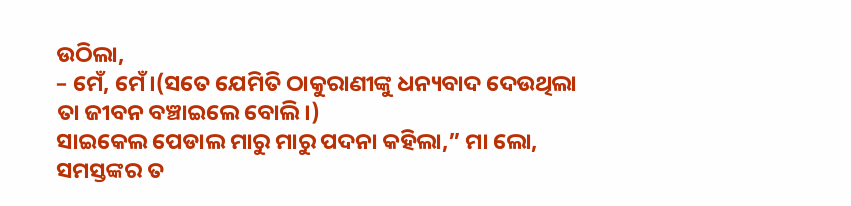ଉଠିଲା,
– ମେଁ, ମେଁ।(ସତେ ଯେମିତି ଠାକୁରାଣୀଙ୍କୁ ଧନ୍ୟବାଦ ଦେଉଥିଲା ତା ଜୀବନ ବଞ୍ଚାଇଲେ ବୋଲି।)
ସାଇକେଲ ପେଡାଲ ମାରୁ ମାରୁ ପଦନା କହିଲା,” ମା ଲୋ, ସମସ୍ତଙ୍କର ତ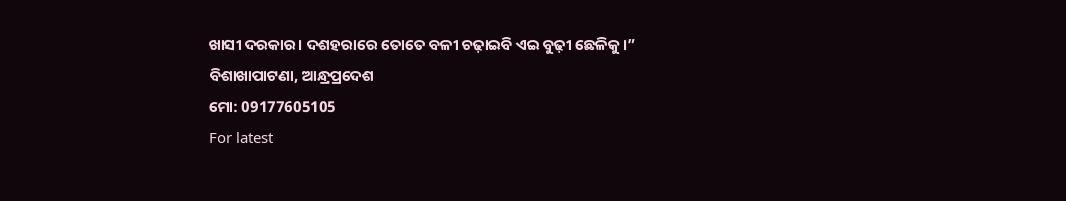ଖାସୀ ଦରକାର। ଦଶହରାରେ ତୋତେ ବଳୀ ଚଢ଼ାଇବି ଏଇ ବୁଢ଼ୀ ଛେଳିକୁ।”
ବିଶାଖାପାଟଣା, ଆନ୍ଧ୍ରପ୍ରଦେଶ
ମୋ: 09177605105
For latest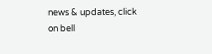news & updates, click on bell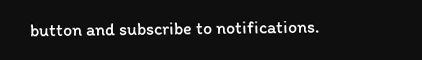button and subscribe to notifications.